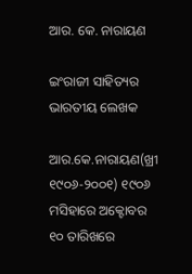ଆର. କେ. ନାରାୟଣ

ଇଂରାଜୀ ସାହିତ୍ୟର ଭାରତୀୟ ଲେଖକ

ଆର.କେ.ନାରାୟଣ(ଖ୍ରୀ ୧୯୦୬-୨୦୦୧) ୧୯୦୬ ମସିହାରେ ଅକ୍ଟୋବର ୧୦ ତାରିଖରେ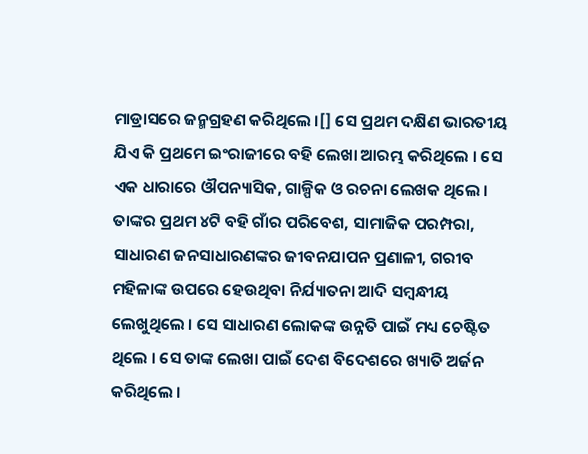ମାଡ୍ରାସରେ ଜନ୍ମଗ୍ରହଣ କରିଥିଲେ ।[] ସେ ପ୍ରଥମ ଦକ୍ଷିଣ ଭାରତୀୟ ଯିଏ କି ପ୍ରଥମେ ଇଂରାଜୀରେ ବହି ଲେଖା ଆରମ୍ଭ କରିଥିଲେ । ସେ ଏକ ଧାରାରେ ଔପନ୍ୟାସିକ, ଗାଳ୍ପିକ ଓ ରଚନା ଲେଖକ ଥିଲେ । ତାଙ୍କର ପ୍ରଥମ ୪ଟି ବହି ଗାଁର ପରିବେଶ, ସାମାଜିକ ପରମ୍ପରା, ସାଧାରଣ ଜନସାଧାରଣଙ୍କର ଜୀବନଯାପନ ପ୍ରଣାଳୀ, ଗରୀବ ମହିଳାଙ୍କ ଉପରେ ହେଉଥିବା ନିର୍ଯ୍ୟାତନା ଆଦି ସମ୍ବନ୍ଧୀୟ ଲେଖୁଥିଲେ । ସେ ସାଧାରଣ ଲୋକଙ୍କ ଉନ୍ନତି ପାଇଁ ମଧ୍ୟ ଚେଷ୍ଟିତ ଥିଲେ । ସେ ତାଙ୍କ ଲେଖା ପାଇଁ ଦେଶ ବିଦେଶରେ ଖ୍ୟାତି ଅର୍ଜନ କରିଥିଲେ ।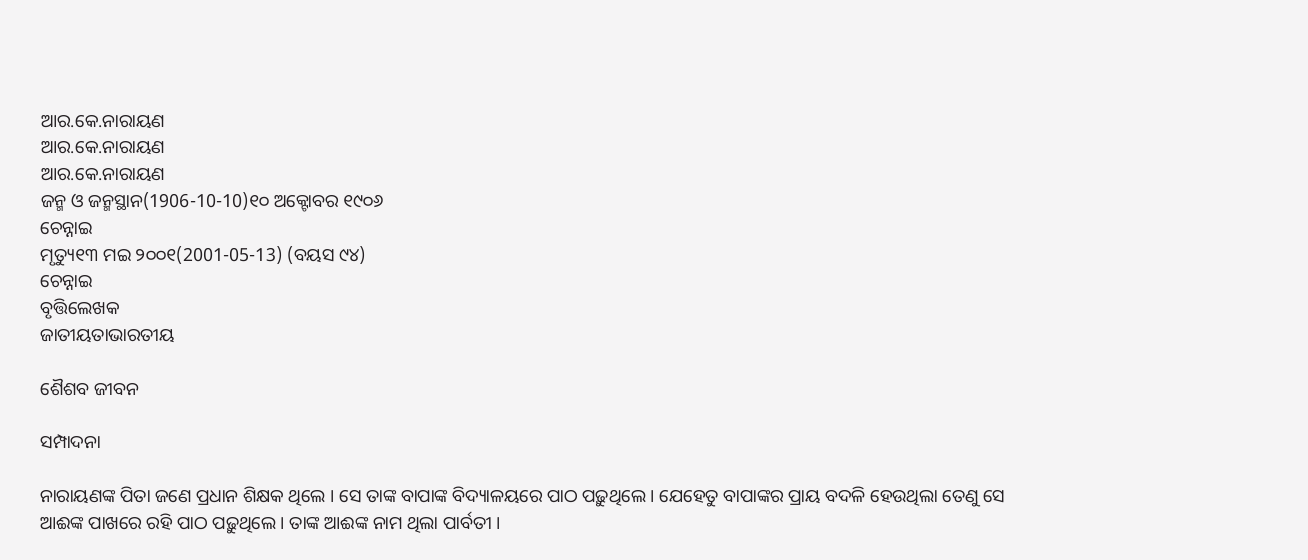ଆର.କେ.ନାରାୟଣ
ଆର.କେ.ନାରାୟଣ
ଆର.କେ.ନାରାୟଣ
ଜନ୍ମ ଓ ଜନ୍ମସ୍ଥାନ(1906-10-10)୧୦ ଅକ୍ଟୋବର ୧୯୦୬
ଚେନ୍ନାଇ
ମୃତ୍ୟୁ୧୩ ମଇ ୨୦୦୧(2001-05-13) (ବୟସ ୯୪)
ଚେନ୍ନାଇ
ବୃତ୍ତିଲେଖକ
ଜାତୀୟତାଭାରତୀୟ

ଶୈଶବ ଜୀବନ

ସମ୍ପାଦନା

ନାରାୟଣଙ୍କ ପିତା ଜଣେ ପ୍ରଧାନ ଶିକ୍ଷକ ଥିଲେ । ସେ ତାଙ୍କ ବାପାଙ୍କ ବିଦ୍ୟାଳୟରେ ପାଠ ପଢ଼ୁଥିଲେ । ଯେହେତୁ ବାପାଙ୍କର ପ୍ରାୟ ବଦଳି ହେଉଥିଲା ତେଣୁ ସେ ଆଈଙ୍କ ପାଖରେ ରହି ପାଠ ପଢ଼ୁଥିଲେ । ତାଙ୍କ ଆଈଙ୍କ ନାମ ଥିଲା ପାର୍ବତୀ ।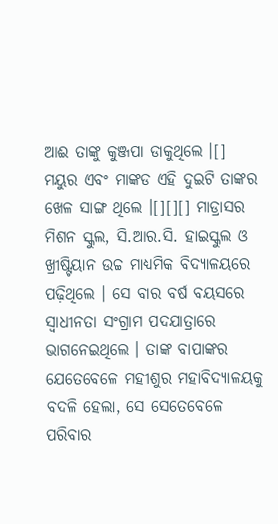ଆଈ ତାଙ୍କୁ କୁଞ୍ଜପା ଡାକୁଥିଲେ ।[] ମୟୁର ଏବଂ ମାଙ୍କଡ ଏହି ଦୁଇଟି ତାଙ୍କର ଖେଳ ସାଙ୍ଗ ଥିଲେ ।[][][] ମାଡ୍ରାସର ମିଶନ ସ୍କୁଲ, ସି.ଆର.ସି. ହାଇସ୍କୁଲ ଓ ଖ୍ରୀଷ୍ଟିୟାନ ଉଚ୍ଚ ମାଧ୍ୟମିକ ବିଦ୍ୟାଳୟରେ ପଢ଼ିଥିଲେ । ସେ ବାର ବର୍ଷ ବୟସରେ ସ୍ୱାଧୀନତା ସଂଗ୍ରାମ ପଦଯାତ୍ରାରେ ଭାଗନେଇଥିଲେ । ତାଙ୍କ ବାପାଙ୍କର ଯେତେବେଳେ ମହୀଶୁର ମହାବିଦ୍ୟାଳୟକୁ ବଦଳି ହେଲା, ସେ ସେତେବେଳେ ପରିବାର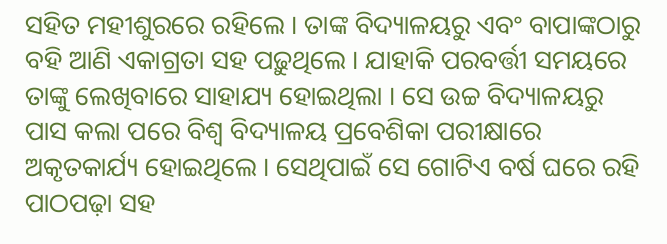ସହିତ ମହୀଶୁରରେ ରହିଲେ । ତାଙ୍କ ବିଦ୍ୟାଳୟରୁ ଏବଂ ବାପାଙ୍କଠାରୁ ବହି ଆଣି ଏକାଗ୍ରତା ସହ ପଢ଼ୁଥିଲେ । ଯାହାକି ପରବର୍ତ୍ତୀ ସମୟରେ ତାଙ୍କୁ ଲେଖିବାରେ ସାହାଯ୍ୟ ହୋଇଥିଲା । ସେ ଉଚ୍ଚ ବିଦ୍ୟାଳୟରୁ ପାସ କଲା ପରେ ବିଶ୍ୱ ବିଦ୍ୟାଳୟ ପ୍ରବେଶିକା ପରୀକ୍ଷାରେ ଅକୃତକାର୍ଯ୍ୟ ହୋଇଥିଲେ । ସେଥିପାଇଁ ସେ ଗୋଟିଏ ବର୍ଷ ଘରେ ରହି ପାଠପଢ଼ା ସହ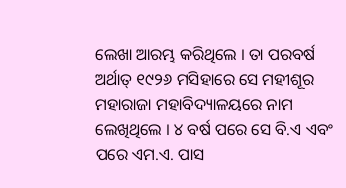ଲେଖା ଆରମ୍ଭ କରିଥିଲେ । ତା ପରବର୍ଷ ଅର୍ଥାତ୍ ୧୯୨୬ ମସିହାରେ ସେ ମହୀଶୂର ମହାରାଜା ମହାବିଦ୍ୟାଳୟରେ ନାମ ଲେଖିଥିଲେ । ୪ ବର୍ଷ ପରେ ସେ ବି.ଏ ଏବଂ ପରେ ଏମ.ଏ. ପାସ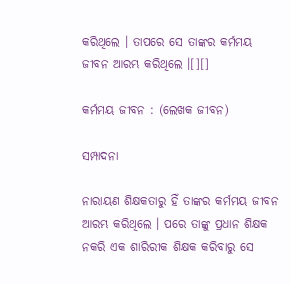କରିଥିଲେ । ତାପରେ ସେ ତାଙ୍କର କର୍ମମୟ ଜୀବନ ଆରମ୍ଭ କରିଥିଲେ ।[][]

କର୍ମମୟ ଜୀବନ : (ଲେଖକ ଜୀବନ)

ସମ୍ପାଦନା

ନାରାୟଣ ଶିକ୍ଷକତାରୁ ହିଁ ତାଙ୍କର କର୍ମମୟ ଜୀବନ ଆରମ୍ଭ କରିଥିଲେ । ପରେ ତାଙ୍କୁ ପ୍ରଧାନ ଶିକ୍ଷକ ନକରି ଏକ ଶାରିରୀକ ଶିକ୍ଷକ କରିବାରୁ ସେ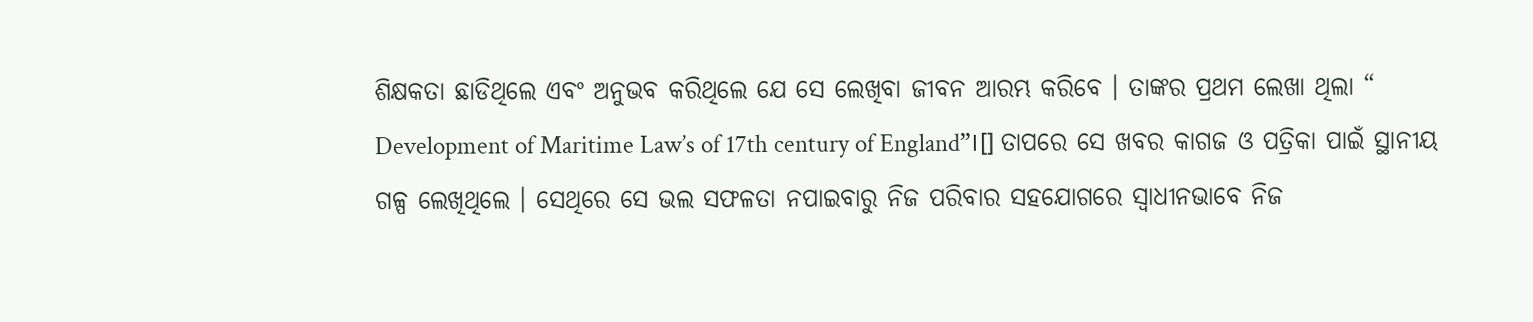ଶିକ୍ଷକତା ଛାଡିଥିଲେ ଏବଂ ଅନୁଭବ କରିଥିଲେ ଯେ ସେ ଲେଖିବା ଜୀବନ ଆରମ୍ଭ କରିବେ । ତାଙ୍କର ପ୍ରଥମ ଲେଖା ଥିଲା “ Development of Maritime Law’s of 17th century of England”।[] ତାପରେ ସେ ଖବର କାଗଜ ଓ ପତ୍ରିକା ପାଇଁ ସ୍ଥାନୀୟ ଗଳ୍ପ ଲେଖିଥିଲେ । ସେଥିରେ ସେ ଭଲ ସଫଳତା ନପାଇବାରୁ ନିଜ ପରିବାର ସହଯୋଗରେ ସ୍ୱାଧୀନଭାବେ ନିଜ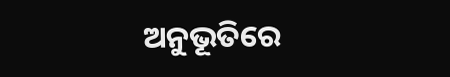ଅନୁଭୂତିରେ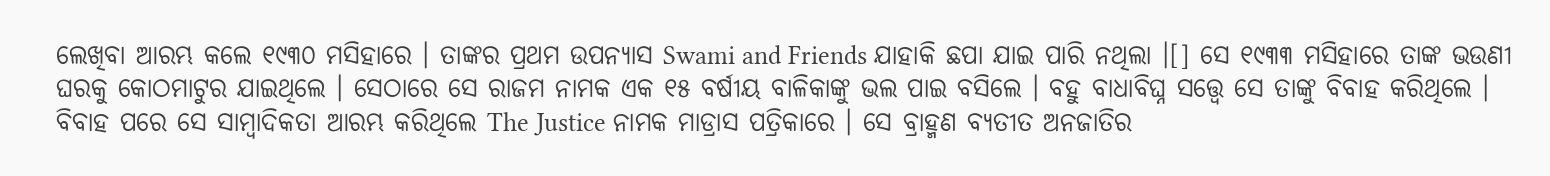ଲେଖିବା ଆରମ୍ଭ କଲେ ୧୯୩୦ ମସିହାରେ । ତାଙ୍କର ପ୍ରଥମ ଉପନ୍ୟାସ Swami and Friends ଯାହାକି ଛପା ଯାଇ ପାରି ନଥିଲା ।[] ସେ ୧୯୩୩ ମସିହାରେ ତାଙ୍କ ଭଉଣୀ ଘରକୁ କୋଠମାଟୁର ଯାଇଥିଲେ । ସେଠାରେ ସେ ରାଜମ ନାମକ ଏକ ୧୫ ବର୍ଷୀୟ ବାଳିକାଙ୍କୁ ଭଲ ପାଇ ବସିଲେ । ବହୁ ବାଧାବିଘ୍ନ ସତ୍ତ୍ୱେ ସେ ତାଙ୍କୁ ବିବାହ କରିଥିଲେ । ବିବାହ ପରେ ସେ ସାମ୍ବାଦିକତା ଆରମ୍ଭ କରିଥିଲେ The Justice ନାମକ ମାଡ୍ରାସ ପତ୍ରିକାରେ । ସେ ବ୍ରାହ୍ମଣ ବ୍ୟତୀତ ଅନଜାତିର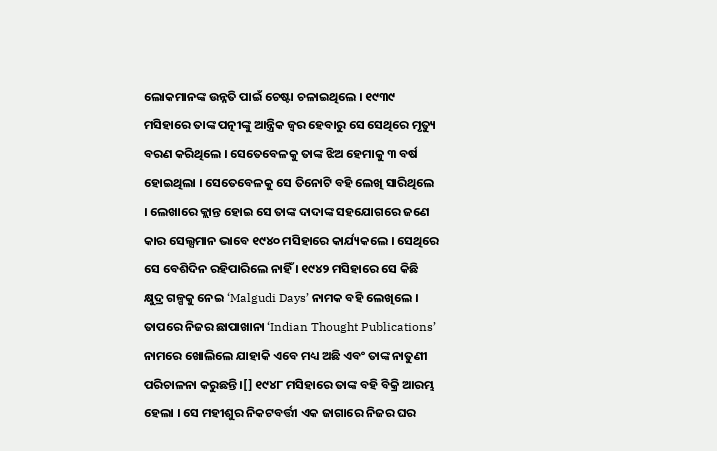ଲୋକମାନଙ୍କ ଉନ୍ନତି ପାଇଁ ଚେଷ୍ଟା ଚଳାଇଥିଲେ । ୧୯୩୯ ମସିହାରେ ତାଙ୍କ ପତ୍ନୀଙ୍କୁ ଆନ୍ତ୍ରିକ ଜ୍ୱର ହେବାରୁ ସେ ସେଥିରେ ମୃତ୍ୟୁ ବରଣ କରିଥିଲେ । ସେତେବେଳକୁ ତାଙ୍କ ଝିଅ ହେମାକୁ ୩ ବର୍ଷ ହୋଇଥିଲା । ସେତେବେଳକୁ ସେ ତିନୋଟି ବହି ଲେଖି ସାରିଥିଲେ । ଲେଖାରେ କ୍ଲାନ୍ତ ହୋଇ ସେ ତାଙ୍କ ଦାଦାଙ୍କ ସହଯୋଗରେ ଜଣେ କାର ସେଲ୍ସମାନ ଭାବେ ୧୯୪୦ ମସିହାରେ କାର୍ଯ୍ୟକଲେ । ସେଥିରେ ସେ ବେଶିଦିନ ରହିପାରିଲେ ନାହିଁ । ୧୯୪୨ ମସିହାରେ ସେ କିଛି କ୍ଷୁଦ୍ର ଗଳ୍ପକୁ ନେଇ ‘Malgudi Days’ ନାମକ ବହି ଲେଖିଲେ । ତାପରେ ନିଜର ଛାପାଖାନା ‘Indian Thought Publications’ ନାମରେ ଖୋଲିଲେ ଯାହାକି ଏବେ ମଧ୍ୟ ଅଛି ଏବଂ ତାଙ୍କ ନାତୁଣୀ ପରିଚାଳନା କରୁଛନ୍ତି ।[] ୧୯୪୮ ମସିହାରେ ତାଙ୍କ ବହି ବିକ୍ରି ଆରମ୍ଭ ହେଲା । ସେ ମହୀଶୁର ନିକଟବର୍ତ୍ତୀ ଏକ ଜାଗାରେ ନିଜର ଘର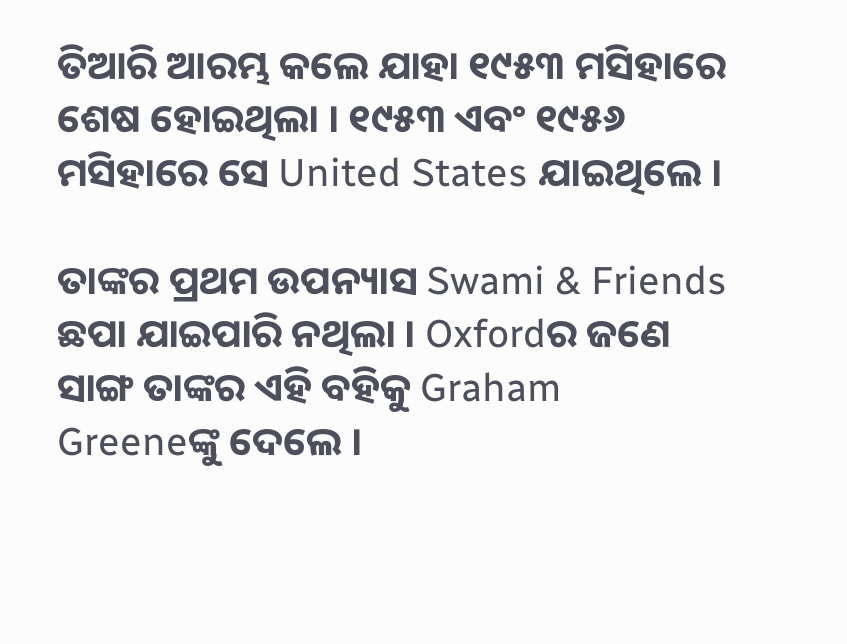ତିଆରି ଆରମ୍ଭ କଲେ ଯାହା ୧୯୫୩ ମସିହାରେ ଶେଷ ହୋଇଥିଲା । ୧୯୫୩ ଏବଂ ୧୯୫୬ ମସିହାରେ ସେ United States ଯାଇଥିଲେ ।

ତାଙ୍କର ପ୍ରଥମ ଉପନ୍ୟାସ Swami & Friends ଛପା ଯାଇପାରି ନଥିଲା । Oxfordର ଜଣେ ସାଙ୍ଗ ତାଙ୍କର ଏହି ବହିକୁ Graham Greeneଙ୍କୁ ଦେଲେ ।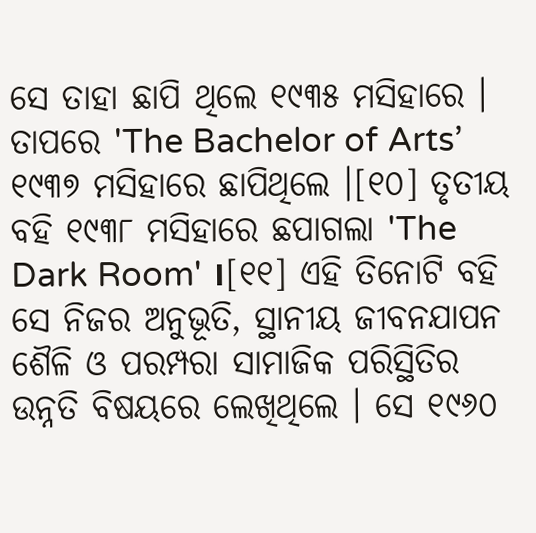ସେ ତାହା ଛାପି ଥିଲେ ୧୯୩୫ ମସିହାରେ । ତାପରେ 'The Bachelor of Arts’ ୧୯୩୭ ମସିହାରେ ଛାପିଥିଲେ ।[୧୦] ତୃତୀୟ ବହି ୧୯୩୮ ମସିହାରେ ଛପାଗଲା 'The Dark Room' ।[୧୧] ଏହି ତିନୋଟି ବହି ସେ ନିଜର ଅନୁଭୂତି, ସ୍ଥାନୀୟ ଜୀବନଯାପନ ଶୈଳି ଓ ପରମ୍ପରା ସାମାଜିକ ପରିସ୍ଥିତିର ଉନ୍ନତି ବିଷୟରେ ଲେଖିଥିଲେ । ସେ ୧୯୬୦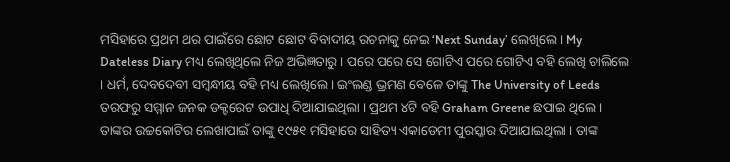ମସିହାରେ ପ୍ରଥମ ଥର ପାଇଁରେ ଛୋଟ ଛୋଟ ବିବାଦୀୟ ରଚନାକୁ ନେଇ ‘Next Sunday’ ଲେଖିଲେ । My Dateless Diary ମଧ୍ୟ ଲେଖିଥିଲେ ନିଜ ଅଭିଜ୍ଞତାରୁ । ପରେ ପରେ ସେ ଗୋଟିଏ ପରେ ଗୋଟିଏ ବହି ଲେଖି ଚାଲିଲେ । ଧର୍ମ, ଦେବଦେବୀ ସମ୍ବନ୍ଧୀୟ ବହି ମଧ୍ୟ ଲେଖିଲେ । ଇଂଲଣ୍ଡ ଭ୍ରମଣ ବେଳେ ତାଙ୍କୁ The University of Leeds ତରଫରୁ ସମ୍ମାନ ଜନକ ଡକ୍ଟରେଟ ଉପାଧି ଦିଆଯାଇଥିଲା । ପ୍ରଥମ ୪ଟି ବହି Graham Greene ଛପାଇ ଥିଲେ । ତାଙ୍କର ଉଚ୍ଚକୋଟିର ଲେଖାପାଇଁ ତାଙ୍କୁ ୧୯୫୧ ମସିହାରେ ସାହିତ୍ୟ ଏକାଡେମୀ ପୁରସ୍କାର ଦିଆଯାଇଥିଲା । ତାଙ୍କ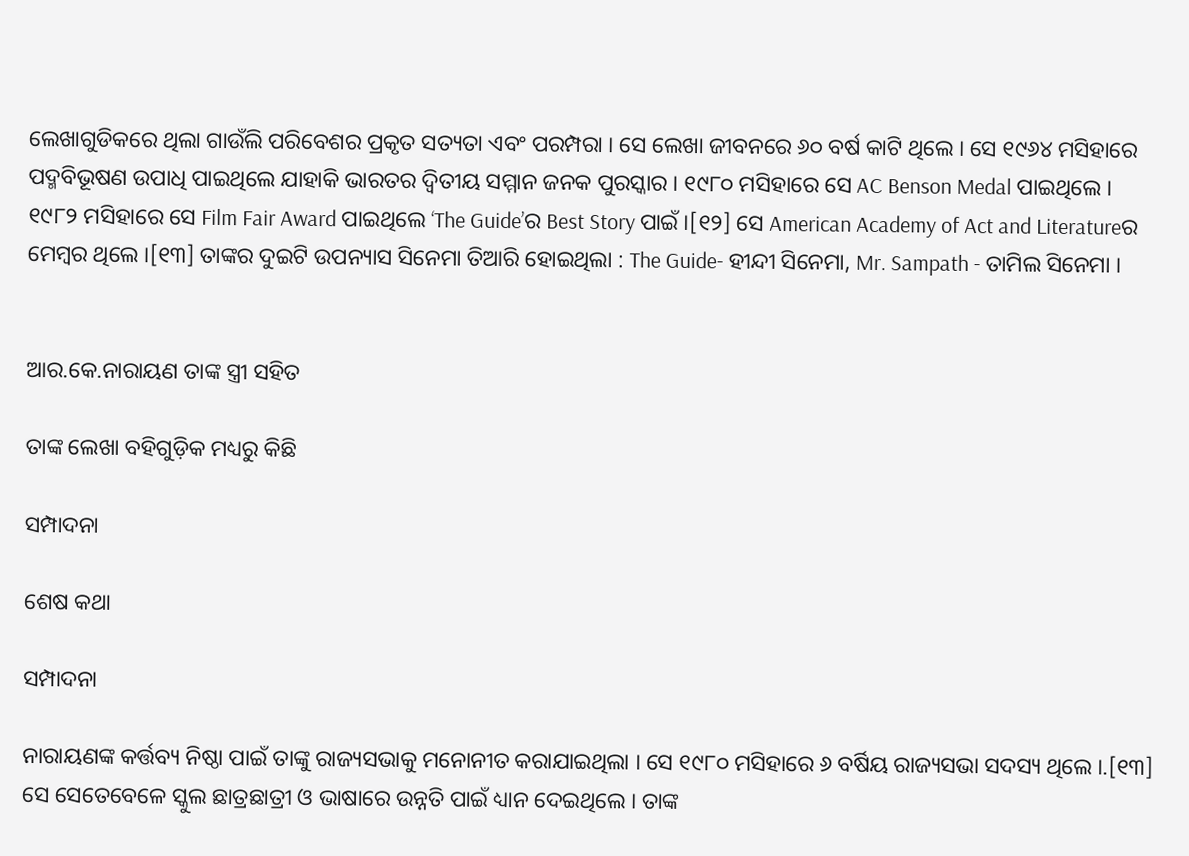ଲେଖାଗୁଡିକରେ ଥିଲା ଗାଉଁଲି ପରିବେଶର ପ୍ରକୃତ ସତ୍ୟତା ଏବଂ ପରମ୍ପରା । ସେ ଲେଖା ଜୀବନରେ ୬୦ ବର୍ଷ କାଟି ଥିଲେ । ସେ ୧୯୬୪ ମସିହାରେ ପଦ୍ମବିଭୂଷଣ ଉପାଧି ପାଇଥିଲେ ଯାହାକି ଭାରତର ଦ୍ୱିତୀୟ ସମ୍ମାନ ଜନକ ପୁରସ୍କାର । ୧୯୮୦ ମସିହାରେ ସେ AC Benson Medal ପାଇଥିଲେ । ୧୯୮୨ ମସିହାରେ ସେ Film Fair Award ପାଇଥିଲେ ‘The Guide’ର Best Story ପାଇଁ ।[୧୨] ସେ American Academy of Act and Literatureର ମେମ୍ବର ଥିଲେ ।[୧୩] ତାଙ୍କର ଦୁଇଟି ଉପନ୍ୟାସ ସିନେମା ତିଆରି ହୋଇଥିଲା : The Guide- ହୀନ୍ଦୀ ସିନେମା, Mr. Sampath - ତାମିଲ ସିନେମା ।


ଆର.କେ.ନାରାୟଣ ତାଙ୍କ ସ୍ତ୍ରୀ ସହିତ

ତାଙ୍କ ଲେଖା ବହିଗୁଡ଼ିକ ମଧ୍ୟରୁ କିଛି

ସମ୍ପାଦନା

ଶେଷ କଥା

ସମ୍ପାଦନା

ନାରାୟଣଙ୍କ କର୍ତ୍ତବ୍ୟ ନିଷ୍ଠା ପାଇଁ ତାଙ୍କୁ ରାଜ୍ୟସଭାକୁ ମନୋନୀତ କରାଯାଇଥିଲା । ସେ ୧୯୮୦ ମସିହାରେ ୬ ବର୍ଷିୟ ରାଜ୍ୟସଭା ସଦସ୍ୟ ଥିଲେ ।.[୧୩] ସେ ସେତେବେଳେ ସ୍କୁଲ ଛାତ୍ରଛାତ୍ରୀ ଓ ଭାଷାରେ ଉନ୍ନତି ପାଇଁ ଧ୍ୟାନ ଦେଇଥିଲେ । ତାଙ୍କ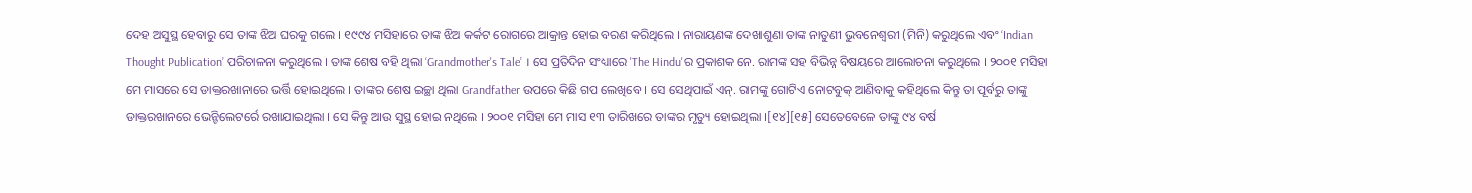ଦେହ ଅସୁସ୍ଥ ହେବାରୁ ସେ ତାଙ୍କ ଝିଅ ଘରକୁ ଗଲେ । ୧୯୯୪ ମସିହାରେ ତାଙ୍କ ଝିଅ କର୍କଟ ରୋଗରେ ଆକ୍ରାନ୍ତ ହୋଇ ବରଣ କରିଥିଲେ । ନାରାୟଣଙ୍କ ଦେଖାଶୁଣା ତାଙ୍କ ନାତୁଣୀ ଭୁବନେଶ୍ୱରୀ (ମିନି) କରୁଥିଲେ ଏବଂ ‘Indian Thought Publication’ ପରିଚାଳନା କରୁଥିଲେ । ତାଙ୍କ ଶେଷ ବହି ଥିଲା ‘Grandmother's Tale’ । ସେ ପ୍ରତିଦିନ ସଂଧ୍ୟାରେ 'The Hindu'ର ପ୍ରକାଶକ ନେ. ରାମଙ୍କ ସହ ବିଭିନ୍ନ ବିଷୟରେ ଆଲୋଚନା କରୁଥିଲେ । ୨୦୦୧ ମସିହା ମେ ମାସରେ ସେ ଡାକ୍ତରଖାନାରେ ଭର୍ତ୍ତି ହୋଇଥିଲେ । ତାଙ୍କର ଶେଷ ଇଚ୍ଛା ଥିଲା Grandfather ଉପରେ କିଛି ଗପ ଲେଖିବେ । ସେ ସେଥିପାଇଁ ଏନ୍. ରାମଙ୍କୁ ଗୋଟିଏ ନୋଟବୁକ୍ ଆଣିବାକୁ କହିଥିଲେ କିନ୍ତୁ ତା ପୂର୍ବରୁ ତାଙ୍କୁ ଡାକ୍ତରଖାନରେ ଭେନ୍ଟିଲେଟର୍ରେ ରଖାଯାଇଥିଲା । ସେ କିନ୍ତୁ ଆଉ ସୁସ୍ଥ ହୋଇ ନଥିଲେ । ୨୦୦୧ ମସିହା ମେ ମାସ ୧୩ ତାରିଖରେ ତାଙ୍କର ମୃତ୍ୟୁ ହୋଇଥିଲା ।[୧୪][୧୫] ସେତେବେଳେ ତାଙ୍କୁ ୯୪ ବର୍ଷ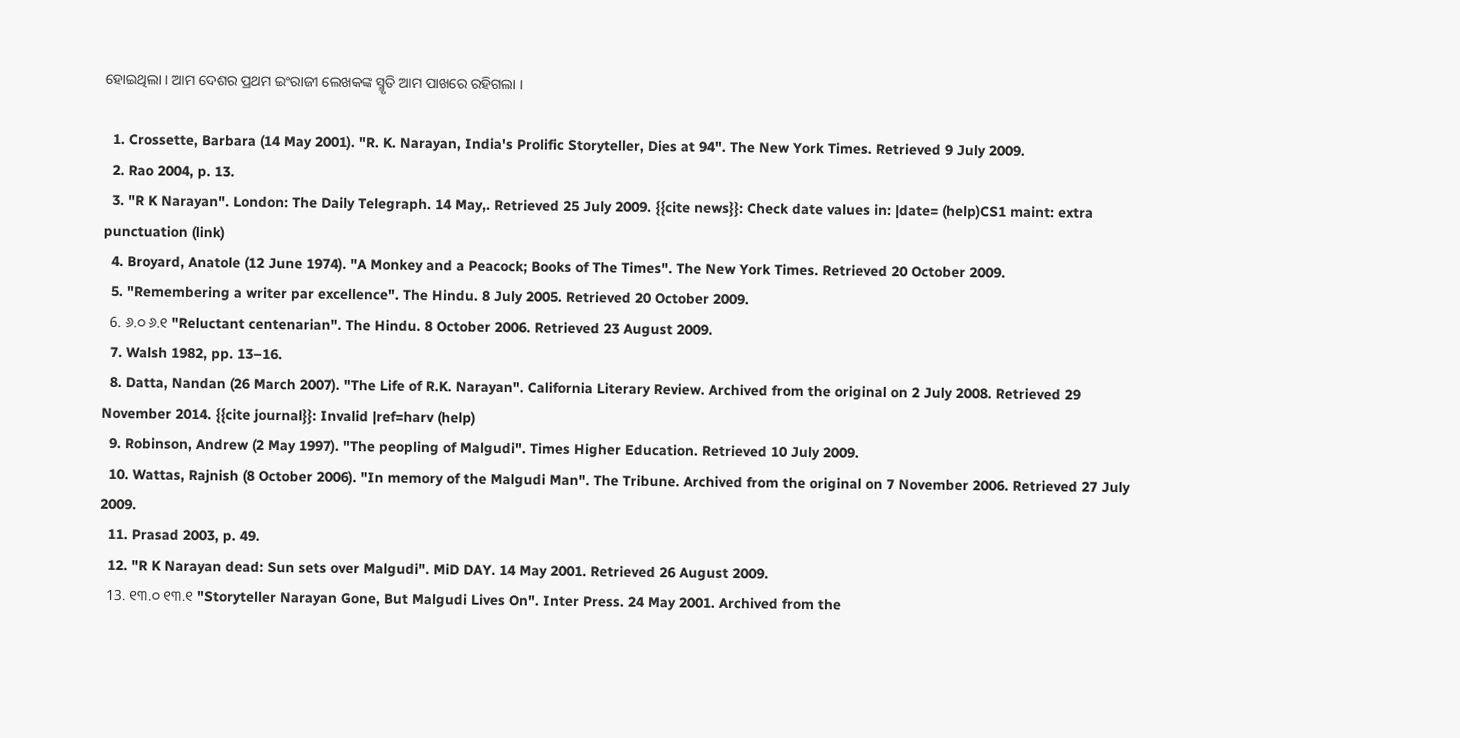ହୋଇଥିଲା । ଆମ ଦେଶର ପ୍ରଥମ ଇଂରାଜୀ ଲେଖକଙ୍କ ସ୍ମୃତି ଆମ ପାଖରେ ରହିଗଲା ।

  1. Crossette, Barbara (14 May 2001). "R. K. Narayan, India's Prolific Storyteller, Dies at 94". The New York Times. Retrieved 9 July 2009.
  2. Rao 2004, p. 13.
  3. "R K Narayan". London: The Daily Telegraph. 14 May,. Retrieved 25 July 2009. {{cite news}}: Check date values in: |date= (help)CS1 maint: extra punctuation (link)
  4. Broyard, Anatole (12 June 1974). "A Monkey and a Peacock; Books of The Times". The New York Times. Retrieved 20 October 2009.
  5. "Remembering a writer par excellence". The Hindu. 8 July 2005. Retrieved 20 October 2009.
  6. ୬.୦ ୬.୧ "Reluctant centenarian". The Hindu. 8 October 2006. Retrieved 23 August 2009.
  7. Walsh 1982, pp. 13–16.
  8. Datta, Nandan (26 March 2007). "The Life of R.K. Narayan". California Literary Review. Archived from the original on 2 July 2008. Retrieved 29 November 2014. {{cite journal}}: Invalid |ref=harv (help)
  9. Robinson, Andrew (2 May 1997). "The peopling of Malgudi". Times Higher Education. Retrieved 10 July 2009.
  10. Wattas, Rajnish (8 October 2006). "In memory of the Malgudi Man". The Tribune. Archived from the original on 7 November 2006. Retrieved 27 July 2009.
  11. Prasad 2003, p. 49.
  12. "R K Narayan dead: Sun sets over Malgudi". MiD DAY. 14 May 2001. Retrieved 26 August 2009.
  13. ୧୩.୦ ୧୩.୧ "Storyteller Narayan Gone, But Malgudi Lives On". Inter Press. 24 May 2001. Archived from the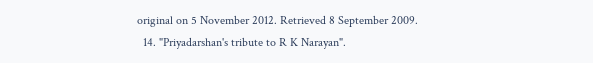original on 5 November 2012. Retrieved 8 September 2009.
  14. "Priyadarshan's tribute to R K Narayan".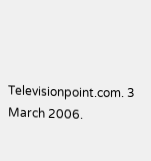Televisionpoint.com. 3 March 2006.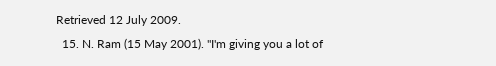Retrieved 12 July 2009.
  15. N. Ram (15 May 2001). "I'm giving you a lot of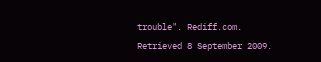trouble". Rediff.com. Retrieved 8 September 2009.